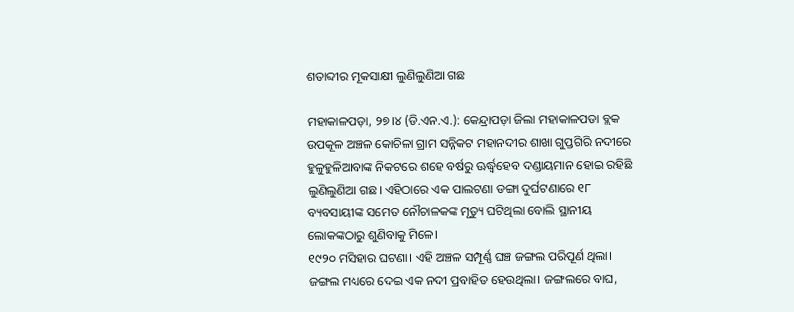ଶତାବ୍ଦୀର ମୂକସାକ୍ଷୀ ଲୁଣିଲୁଣିଆ ଗଛ

ମହାକାଳପଡ଼ା, ୨୭।୪ (ଡି.ଏନ.ଏ.): କେନ୍ଦ୍ରାପଡ଼ା ଜିଲା ମହାକାଳପଡା ବ୍ଲକ ଉପକୂଳ ଅଞ୍ଚଳ କୋଚିଳା ଗ୍ରାମ ସନ୍ନିକଟ ମହାନଦୀର ଶାଖା ଗୁପ୍ତଗିରି ନଦୀରେ ହୁଳୁହୁଳିଆବାଙ୍କ ନିକଟରେ ଶହେ ବର୍ଷରୁ ଊର୍ଦ୍ଧ୍ୱହେବ ଦଣ୍ଡାୟମାନ ହୋଇ ରହିଛି ଲୁଣିଲୁଣିଆ ଗଛ। ଏହିଠାରେ ଏକ ପାଲଟଣା ଡଙ୍ଗା ଦୁର୍ଘଟଣାରେ ୧୮ ବ୍ୟବସାୟୀଙ୍କ ସମେତ ନୌଚାଳକଙ୍କ ମୃତ୍ୟୁ ଘଟିଥିଲା ବୋଲି ସ୍ଥାନୀୟ ଲୋକଙ୍କଠାରୁ ଶୁଣିବାକୁ ମିଳେ।
୧୯୨୦ ମସିହାର ଘଟଣା। ଏହି ଅଞ୍ଚଳ ସମ୍ପୂର୍ଣ୍ଣ ଘଞ୍ଚ ଜଙ୍ଗଲ ପରିପୂର୍ଣ ଥିଲା। ଜଙ୍ଗଲ ମଧ୍ୟରେ ଦେଇ ଏକ ନଦୀ ପ୍ରବାହିତ ହେଉଥିଲା। ଜଙ୍ଗଲରେ ବାଘ,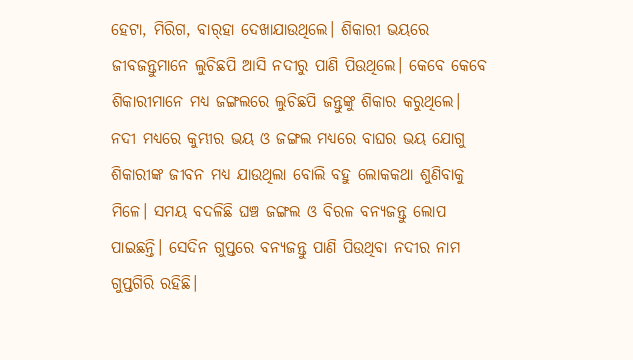ହେଟା, ମିରିଗ, ବାର୍‌ହା ଦେଖାଯାଉଥିଲେ। ଶିକାରୀ ଭୟରେ ଜୀବଜନ୍ତୁମାନେ ଲୁଚିଛପି ଆସି ନଦୀରୁ ପାଣି ପିଉଥିଲେ। କେବେ କେବେ ଶିକାରୀମାନେ ମଧ୍ୟ ଜଙ୍ଗଲରେ ଲୁଚିଛପି ଜନ୍ତୁଙ୍କୁ ଶିକାର କରୁଥିଲେ। ନଦୀ ମଧ୍ୟରେ କୁମ୍ଭୀର ଭୟ ଓ ଜଙ୍ଗଲ ମଧ୍ୟରେ ବାଘର ଭୟ ଯୋଗୁ ଶିକାରୀଙ୍କ ଜୀବନ ମଧ୍ୟ ଯାଉଥିଲା ବୋଲି ବହୁ ଲୋକକଥା ଶୁଣିବାକୁ ମିଳେ। ସମୟ ବଦଳିଛି ଘଞ୍ଚ ଜଙ୍ଗଲ ଓ ବିରଳ ବନ୍ୟଜନ୍ତୁ ଲୋପ ପାଇଛନ୍ତି। ସେଦିନ ଗୁପ୍ତରେ ବନ୍ୟଜନ୍ତୁ ପାଣି ପିଉଥିବା ନଦୀର ନାମ ଗୁପ୍ତଗିରି ରହିଛି।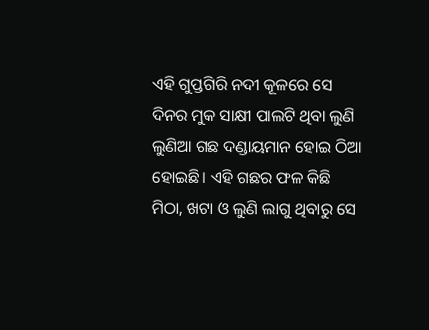ଏହି ଗୁପ୍ତଗିରି ନଦୀ କୂଳରେ ସେ ଦିନର ମୁକ ସାକ୍ଷୀ ପାଲଟି ଥିବା ଲୁଣି ଲୁଣିଆ ଗଛ ଦଣ୍ଡାୟମାନ ହୋଇ ଠିଆ ହୋଇଛି। ଏହି ଗଛର ଫଳ କିଛି ମିଠା, ଖଟା ଓ ଲୁଣି ଲାଗୁ ଥିବାରୁ ସେ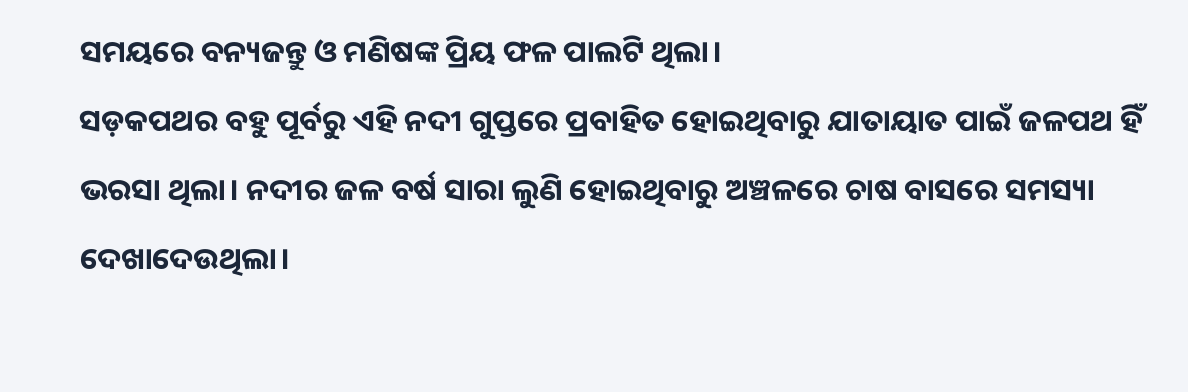ସମୟରେ ବନ୍ୟଜନ୍ତୁ ଓ ମଣିଷଙ୍କ ପ୍ରିୟ ଫଳ ପାଲଟି ଥିଲା।
ସଡ଼କପଥର ବହୁ ପୂର୍ବରୁ ଏହି ନଦୀ ଗୁପ୍ତରେ ପ୍ରବାହିତ ହୋଇଥିବାରୁ ଯାତାୟାତ ପାଇଁ ଜଳପଥ ହିଁ ଭରସା ଥିଲା। ନଦୀର ଜଳ ବର୍ଷ ସାରା ଲୁଣି ହୋଇଥିବାରୁ ଅଞ୍ଚଳରେ ଚାଷ ବାସରେ ସମସ୍ୟା ଦେଖାଦେଉଥିଲା।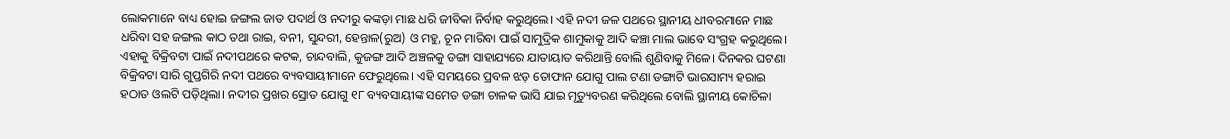ଲୋକମାନେ ବାଧ୍ୟ ହୋଇ ଜଙ୍ଗଲ ଜାତ ପଦାର୍ଥ ଓ ନଦୀରୁ କଙ୍କଡ଼ା ମାଛ ଧରି ଜୀବିକା ନିର୍ବାହ କରୁଥିଲେ। ଏହି ନଦୀ ଜଳ ପଥରେ ସ୍ଥାନୀୟ ଧୀବରମାନେ ମାଛ ଧରିବା ସହ ଜଙ୍ଗଲ କାଠ ତଥା ରାଇ, ବନୀ, ସୁନ୍ଦରୀ, ହେନ୍ତାଳ(ରୁଅ) ଓ ମହୁ, ଚୂନ ମାରିବା ପାଇଁ ସାମୁଦ୍ରିକ ଶାମୁକାକୁ ଆଦି କଞ୍ଚା ମାଲ ଭାବେ ସଂଗ୍ରହ କରୁଥିଲେ। ଏହାକୁ ବିକ୍ରିବଟା ପାଇଁ ନଦୀପଥରେ କଟକ, ଚାନ୍ଦବାଲି, କୁଜଙ୍ଗ ଆଦି ଅଞ୍ଚଳକୁ ଡଙ୍ଗା ସାହାଯ୍ୟରେ ଯାତାୟାତ କରିଥାନ୍ତି ବୋଲି ଶୁଣିବାକୁ ମିଳେ। ଦିନକର ଘଟଣା ବିକ୍ରିବଟା ସାରି ଗୁପ୍ତଗିରି ନଦୀ ପଥରେ ବ୍ୟବସାୟୀମାନେ ଫେରୁଥିଲେ। ଏହି ସମୟରେ ପ୍ରବଳ ଝଡ଼ ତୋଫାନ ଯୋଗୁ ପାଲ ଟଣା ଡଙ୍ଗାଟି ଭାରସାମ୍ୟ ହରାଇ ହଠାତ ଓଲଟି ପଡ଼ିଥିଲା। ନଦୀର ପ୍ରଖର ସ୍ରୋତ ଯୋଗୁ ୧୮ ବ୍ୟବସାୟୀଙ୍କ ସମେତ ଡଙ୍ଗା ଚାଳକ ଭାସି ଯାଇ ମୃତ୍ୟୁବରଣ କରିଥିଲେ ବୋଲି ସ୍ଥାନୀୟ କୋଚିଳା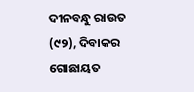ଦୀନବନ୍ଧୁ ରାଉତ (୯୨), ଦିବାକର ଗୋଛାୟତ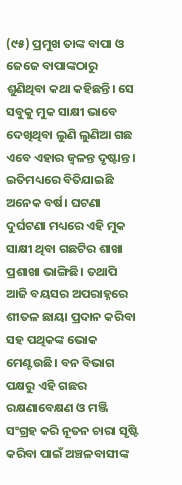(୯୫) ପ୍ରମୁଖ ତାଙ୍କ ବାପା ଓ ଜେଜେ ବାପାଙ୍କଠାରୁ ଶୁଣିଥିବା କଥା କହିଛନ୍ତି। ସେ ସବୁକୁ ମୁକ ସାକ୍ଷୀ ଭାବେ ଦେଖିଥିବା ଲୁଣି ଲୁଣିଆ ଗଛ ଏବେ ଏହାର ଜ୍ୱଳନ୍ତ ଦୃଷ୍ଟାନ୍ତ। ଇତିମଧ୍ୟରେ ବିତିଯାଇଛି ଅନେକ ବର୍ଷ। ଘଟଣା ଦୁର୍ଘଟଣା ମଧ୍ୟରେ ଏହି ମୁକ ସାକ୍ଷୀ ଥିବା ଗଛଟିର ଶାଖା ପ୍ରଶାଖା ଭାଙ୍ଗିଛି। ତଥାପି ଆଜି ବୟସର ଅପରାହ୍ନରେ ଶୀତଳ ଛାୟା ପ୍ରଦାନ କରିବା ସହ ପଥିକଙ୍କ ଭୋକ ମେଣ୍ଟଉଛି। ବନ ବିଭାଗ ପକ୍ଷରୁ ଏହି ଗଛର ରକ୍ଷଣାବେକ୍ଷଣ ଓ ମଞ୍ଜି ସଂଗ୍ରହ କରି ନୂତନ ଚାରା ସୃଷ୍ଟି କରିବା ପାଇଁ ଅଞ୍ଚଳବାସୀଙ୍କ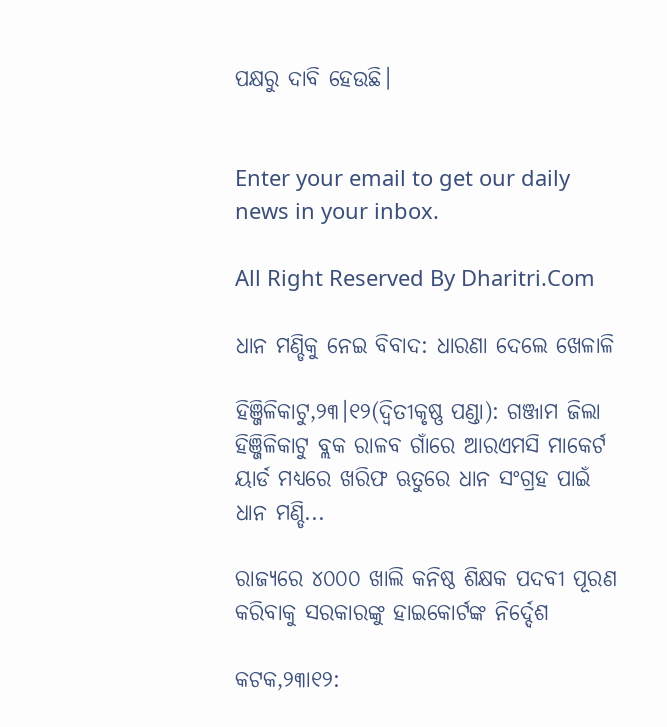ପକ୍ଷରୁ ଦାବି ହେଉଛି।


Enter your email to get our daily news in your inbox.

All Right Reserved By Dharitri.Com

ଧାନ ମଣ୍ଡିକୁ ନେଇ ବିବାଦ: ଧାରଣା ଦେଲେ ଖେଳାଳି

ହିଞ୍ଜିଳିକାଟୁ,୨୩।୧୨(ଦ୍ବିତୀକୃଷ୍ଣ ପଣ୍ଡା): ଗଞ୍ଜାମ ଜିଲା ହିଞ୍ଜିଳିକାଟୁ ବ୍ଲକ ରାଳବ ଗାଁରେ ଆରଏମସି ମାକେର୍ଟ ୟାର୍ଡ ମଧ୍ୟରେ ଖରିଫ ଋତୁରେ ଧାନ ସଂଗ୍ରହ ପାଇଁ ଧାନ ମଣ୍ଡି...

ରାଜ୍ୟରେ ୪୦୦୦ ଖାଲି କନିଷ୍ଠ ଶିକ୍ଷକ ପଦବୀ ପୂରଣ କରିବାକୁ ସରକାରଙ୍କୁ ହାଇକୋର୍ଟଙ୍କ ନିର୍ଦ୍ଦେଶ

କଟକ,୨୩ା୧୨: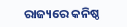ରାଜ୍ୟରେ କନିଷ୍ଠ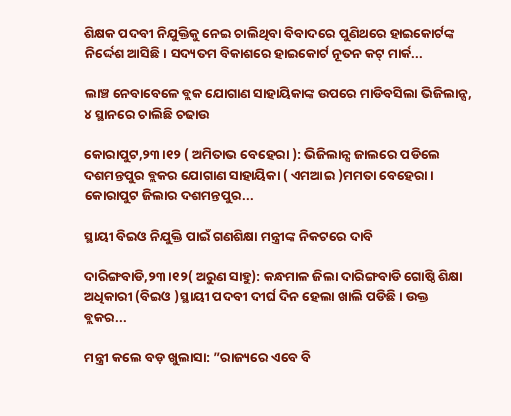ଶିକ୍ଷକ ପଦବୀ ନିଯୁକ୍ତିକୁ ନେଇ ଚାଲିଥିବା ବିବାଦରେ ପୁଣିଥରେ ହାଇକୋର୍ଟଙ୍କ ନିର୍ଦ୍ଦେଶ ଆସିଛି। ସଦ୍ୟତମ ବିକାଶରେ ହାଇକୋର୍ଟ ନୂତନ କଟ୍ ମାର୍କ...

ଲାଞ୍ଚ ନେବାବେଳେ ବ୍ଲକ ଯୋଗାଣ ସାହାୟିକାଙ୍କ ଉପରେ ମାଡିବସିଲା ଭିଜିଲାନ୍ସ, ୪ ସ୍ଥାନରେ ଚାଲିଛି ଚଢାଉ

କୋରାପୁଟ,୨୩।୧୨ ( ଅମିତାଭ ବେହେରା ): ଭିଜିଲାନ୍ସ ଜାଲରେ ପଡିଲେ ଦଶମନ୍ତପୁର ବ୍ଲକର ଯୋଗାଣ ସାହାୟିକା ( ଏମଆଇ )ମମତା ବେହେରା। କୋରାପୁଟ ଜିଲାର ଦଶମନ୍ତପୁର...

ସ୍ଥାୟୀ ବିଇଓ ନିଯୁକ୍ତି ପାଇଁ ଗଣଶିକ୍ଷା ମନ୍ତ୍ରୀଙ୍କ ନିକଟରେ ଦାବି

ଦାରିଙ୍ଗବାଡି,୨୩।୧୨( ଅରୁଣ ସାହୁ): କନ୍ଧମାଳ ଜିଲା ଦାରିଙ୍ଗବାଡି ଗୋଷ୍ଠି ଶିକ୍ଷା ଅଧିକାରୀ (ବିଇଓ )ସ୍ଥାୟୀ ପଦବୀ ଦୀର୍ଘ ଦିନ ହେଲା ଖାଲି ପଡିଛି। ଉକ୍ତ ବ୍ଲକର...

ମନ୍ତ୍ରୀ କଲେ ବଡ଼ ଖୁଲାସା: ”ରାଜ୍ୟରେ ଏବେ ବି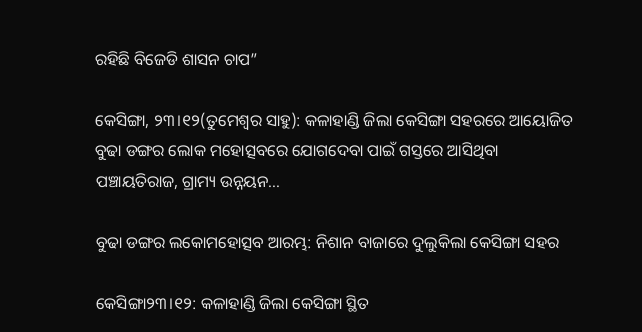ରହିଛି ବିଜେଡି ଶାସନ ଚାପ”

କେସିଙ୍ଗା, ୨୩।୧୨(ତୁମେଶ୍ୱର ସାହୁ): କଳାହାଣ୍ଡି ଜିଲା କେସିଙ୍ଗା ସହରରେ ଆୟୋଜିତ ବୁଢା ଡଙ୍ଗର ଲୋକ ମହୋତ୍ସବରେ ଯୋଗଦେବା ପାଇଁ ଗସ୍ତରେ ଆସିଥିବା ପଞ୍ଚାୟତିରାଜ, ଗ୍ରାମ୍ୟ ଉନ୍ନୟନ...

ବୁଢା ଡଙ୍ଗର ଲକୋମହୋତ୍ସବ ଆରମ୍ଭ: ନିଶାନ ବାଜାରେ ଦୁଲୁକିଲା କେସିଙ୍ଗା ସହର

କେସିଙ୍ଗା୨୩।୧୨: କଳାହାଣ୍ଡି ଜିଲା କେସିଙ୍ଗା ସ୍ଥିତ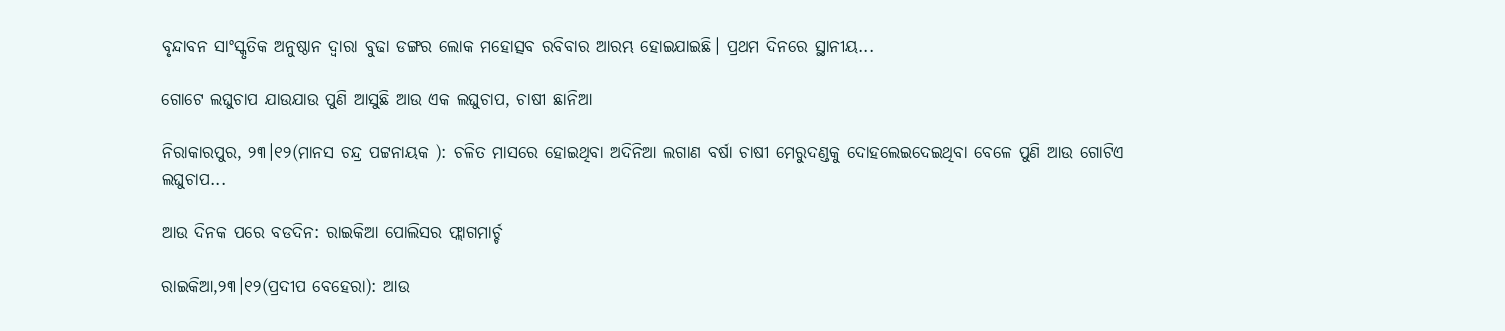ବୃନ୍ଦାବନ ସାଂସ୍କୃତିକ ଅନୁଷ୍ଠାନ ଦ୍ୱାରା ବୁଢା ଡଙ୍ଗର ଲୋକ ମହୋତ୍ସବ ରବିବାର ଆରମ୍ଭ ହୋଇଯାଇଛି। ପ୍ରଥମ ଦିନରେ ସ୍ଥାନୀୟ...

ଗୋଟେ ଲଘୁଚାପ ଯାଉଯାଉ ପୁଣି ଆସୁଛି ଆଉ ଏକ ଲଘୁଚାପ, ଚାଷୀ ଛାନିଆ

ନିରାକାରପୁର, ୨୩।୧୨(ମାନସ ଚନ୍ଦ୍ର ପଟ୍ଟନାୟକ ): ଚଳିତ ମାସରେ ହୋଇଥିବା ଅଦିନିଆ ଲଗାଣ ବର୍ଷା ଚାଷୀ ମେରୁଦଣ୍ଡକୁ ଦୋହଲେଇଦେଇଥିବା ବେଳେ ପୁଣି ଆଉ ଗୋଟିଏ ଲଘୁଚାପ...

ଆଉ ଦିନକ ପରେ ବଡଦିନ: ରାଇକିଆ ପୋଲିସର ଫ୍ଲାଗମାର୍ଚ୍ଚ

ରାଇକିଆ,୨୩।୧୨(ପ୍ରଦୀପ ବେହେରା): ଆଉ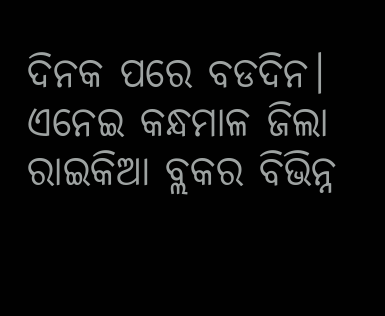ଦିନକ ପରେ ବଡଦିନ। ଏନେଇ କନ୍ଧମାଳ ଜିଲା ରାଇକିଆ ବ୍ଲକର ବିଭିନ୍ନ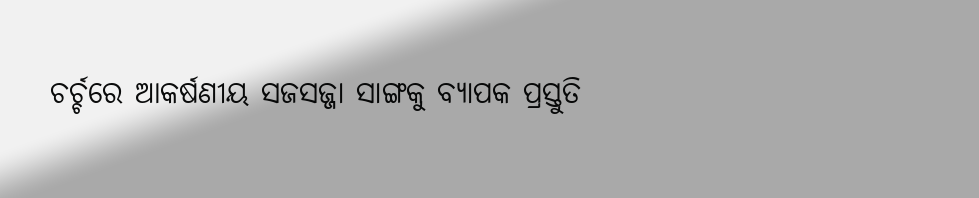ଚର୍ଚ୍ଚରେ ଆକର୍ଷଣୀୟ ସଜସଜ୍ଜା ସାଙ୍ଗକୁ ବ୍ୟାପକ ପ୍ରସ୍ତୁତି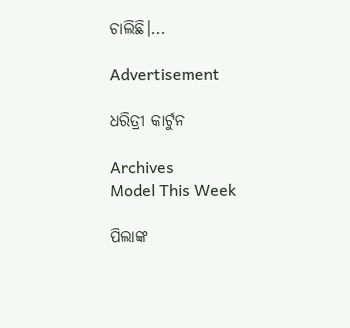ଚାଲିଛି।...

Advertisement

ଧରିତ୍ରୀ କାର୍ଟୁନ

Archives
Model This Week

ପିଲାଙ୍କ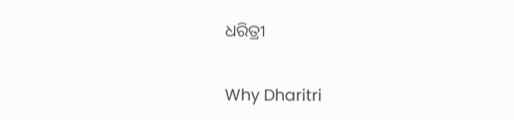ଧରିତ୍ରୀ

Why Dharitri